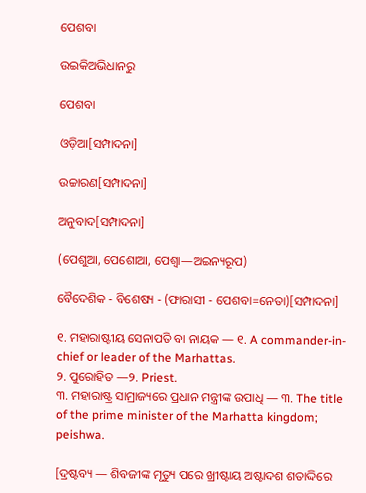ପେଶବା

ଉଇକିଅଭିଧାନ‌ରୁ

ପେଶବା

ଓଡ଼ିଆ[ସମ୍ପାଦନା]

ଉଚ୍ଚାରଣ[ସମ୍ପାଦନା]

ଅନୁବାଦ[ସମ୍ପାଦନା]

(ପେଶୁଆ, ପେଶୋଆ, ପେଶ୍ୱା—ଅଇନ୍ୟରୂପ)

ବୈଦେଶିକ - ବିଶେଷ୍ୟ - (ଫାରାସୀ - ପେଶବା=ନେତା)[ସମ୍ପାଦନା]

୧. ମହାରାଷ୍ଟୀୟ ସେନାପତି ବା ନାୟକ — ୧. A commander-in-chief or leader of the Marhattas.
୨. ପୁରୋହିତ —୨. Priest.
୩. ମହାରାଷ୍ଟ୍ର ସାମ୍ରାଜ୍ୟରେ ପ୍ରଧାନ ମନ୍ତ୍ରୀଙ୍କ ଉପାଧି — ୩. The title of the prime minister of the Marhatta kingdom; peishwa.

[ଦ୍ରଷ୍ଟବ୍ୟ — ଶିବଜୀଙ୍କ ମୃତ୍ୟୁ ପରେ ଖ୍ରୀଷ୍ଟାୟ ଅଷ୍ଟାଦଶ ଶତାଦ୍ଦିରେ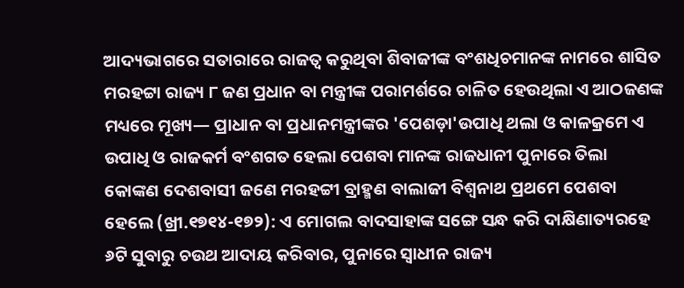ଆଦ୍ୟଭାଗରେ ସତାରାରେ ରାଜତ୍ୱ କରୁଥିବା ଶିବାଜୀଙ୍କ ବଂଶଧିଚମାନଙ୍କ ନାମରେ ଶାସିତ ମରହଟ୍ଟା ରାଜ୍ୟ ୮ ଜଣ ପ୍ରଧାନ ବା ମନ୍ତ୍ରୀଙ୍କ ପରାମର୍ଶରେ ଚାଳିତ ହେଉଥିଲା ଏ ଆଠଜଣଙ୍କ ମଧ୍ୟରେ ମୂଖ୍ୟ— ପ୍ରାଧାନ ବା ପ୍ରଧାନମନ୍ତ୍ରୀଙ୍କର 'ପେଶଡ଼ା'ଉପାଧି ଥଲା ଓ କାଳକ୍ରମେ ଏ ଉପାଧି ଓ ରାଜକର୍ମ ବଂଶଗତ ହେଲା ପେଶବା ମାନଙ୍କ ରାଜଧାନୀ ପୁନାରେ ତିଲା କୋଙ୍କଣ ଦେଶବାସୀ ଜଣେ ମରହଟ୍ଟୀ ବ୍ରାହ୍ମଣ ବାଲାଜୀ ବିଶ୍ୱନାଥ ପ୍ରଥମେ ପେଶବା ହେଲେ (ଖ୍ରୀ.୧୭୧୪-୧୭୨): ଏ ମୋଗଲ ବାଦସାହାଙ୍କ ସଙ୍ଗେ ସନ୍ଧ କରି ଦାକ୍ଷିଣାତ୍ୟରହେ ୬ଟି ସୁବାରୁ ଚଉଥ ଆଦାୟ କରିବାର, ପୁନାରେ ସ୍ୱାଧୀନ ରାଜ୍ୟ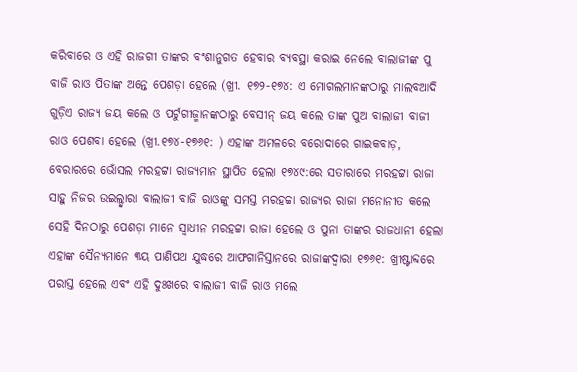କରିବାରେ ଓ ଏହି ରାଜଗୀ ତାଙ୍କର ବଂଶାନୁଗତ ହେବାର ବ୍ୟବସ୍ଥା କରାଇ ନେଲେ ବାଲାଜୀଙ୍କ ପୁ ବାଜି ରାଓ ପିତାଙ୍କ ଅନ୍ତେ ପେଶଡ଼ା ହେଲେ (ଖ୍ରୀ. ୧୭୨-୧୭୪: ଏ ମୋଗଲମାନଙ୍କଠାରୁ ମାଲବଆଦି ଗୁଡ଼ିଏ ରାଜ୍ୟ ଜୟ କଲେ ଓ ପର୍ଟୁଗୀଜ୍ମାନଙ୍କଠାରୁ ବେସୀନ୍ ଜୟ କଲେ ତାଙ୍କ ପୁଅ ବାଲାଜୀ ବାଜୀ ରାଓ ପେଶବା ହେଲେ (ଖ୍ରୀ.୧୭୪-୧୭୬୧: ) ଏହାଙ୍କ ଅମଳରେ ବରୋଦାରେ ଗାଇକବାଡ଼, ବେରାରରେ ଭୋଁସଲ ମରହଟ୍ଟା ରାଜ୍ୟମାନ ସ୍ଥାପିତ ହେଲା ୧୭୪୯:ରେ ସତାରାରେ ମରହଟ୍ଟା ରାଜା ସାହୁ ନିଜର ଉଇଲ୍ଦ୍ୱାରା ବାଲାଜୀ ବାଜି ରାଓଙ୍କୁ ସମସ୍ତ ମରହଚ୍ଚା ରାଜ୍ୟର ରାଜା ମନୋନୀତ କଲେ ସେହି ଦିନଠାରୁ ପେଶଡ଼ା ମାନେ ସ୍ୱାଧୀନ ମରହଟ୍ଟା ରାଜା ହେଲେ ଓ ପୁନା ତାଙ୍କର ରାଜଧାନୀ ହେଲା ଏହାଙ୍କ ସୈନ୍ୟମାନେ ୩ୟ ପାଣିପଥ ଯୁଦ୍ଧରେ ଆଫଗାନିସ୍ତାନରେ ରାଜାଙ୍କଦ୍ୱାରା ୧୭୬୧: ଖ୍ରୀଷ୍ଟାବ୍ଦରେ ପରାସ୍ତ ହେଲେ ଏବଂ ଏହି ଦୁଃଖରେ ବାଲାଜୀ ବାଜି ରାଓ ମଲେ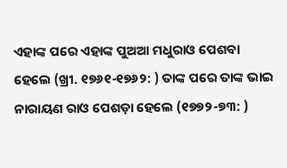ଏହାଙ୍କ ପରେ ଏହାଙ୍କ ପୁଅଆ ମଧୁରାଓ ପେଶବା ହେଲେ (ଖ୍ରୀ. ୧୭୬୧-୧୭୬୨: ) ତାଙ୍କ ପରେ ତାଙ୍କ ଭାଇ ନାରାୟଣ ରାଓ ପେଶଡ଼ା ହେଲେ (୧୭୭୨-୭୩: )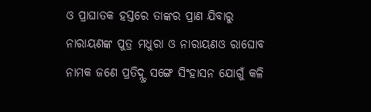ଓ ପ୍ରାଘାତକ ହସ୍ତରେ ତାଙ୍କର ପ୍ରାଣ ଯିବାରୁ ନାରାୟଣଙ୍କ ପୁତ୍ର ମଧୁରା ଓ ନାରାୟଣଓ ରାଘୋବ ନାମକ ଜଣେ ପ୍ରତିଦ୍ନ୍ଦୂ ସଙ୍ଗେ ସିଂହାସନ ଯୋଗୁଁ କଳି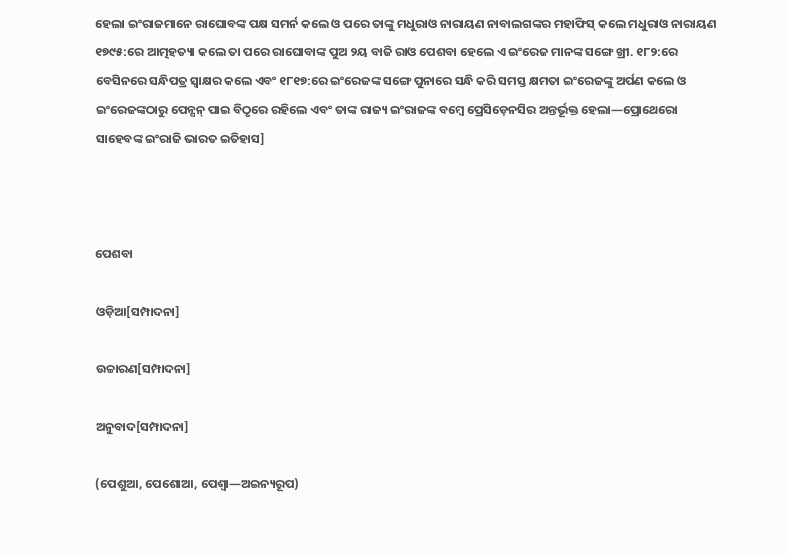ହେଲା ଇଂରାଜମାନେ ରାଘୋବଙ୍କ ପକ୍ଷ ସମର୍ନ କଲେ ଓ ପରେ ତାଙ୍କୁ ମଧୁରାଓ ନାରାୟଣ ନାବାଲଗଙ୍କର ମହାଫିସ୍ କଲେ ମଧୁରାଓ ନାରାୟଣ ୧୭୯୫:ରେ ଆତ୍ମହତ୍ୟା କଲେ ତା ପରେ ରାଘୋବାଙ୍କ ପୁଅ ୨ୟ ବାଜି ରାଓ ପେଶବା ହେଲେ ଏ ଇଂରେଜ ମାନଙ୍କ ସଙ୍ଗେ ଖ୍ରୀ. ୧୮୨:ରେ ବେସିନରେ ସନ୍ଧିପତ୍ର ସ୍ୱାକ୍ଷର କଲେ ଏବଂ ୧୮୧୭:ରେ ଇଂରେଜଙ୍କ ସଙ୍ଗେ ପୁନାରେ ସନ୍ଧି କରି ସମସ୍ତ କ୍ଷମତା ଇଂରେଜଙ୍କୁ ଅର୍ପଣ କଲେ ଓ ଇଂରେଜଙ୍କଠାରୁ ପେନ୍ସନ୍ ପାଇ ବିଠୃରେ ରହିଲେ ଏବଂ ତାଙ୍କ ରାଜ୍ୟ ଇଂରାଜଙ୍କ ବମ୍ୱେ ପ୍ରେସିଡ଼େନସିର ଅନ୍ତର୍ଭୂକ୍ତ ହେଲା—ପ୍ରୋଥେରୋ ସାହେବଙ୍କ ଇଂରାଜି ଭାରତ ଇତିହାସ]



ପେଶବା

ଓଡ଼ିଆ[ସମ୍ପାଦନା]

ଉଚ୍ଚାରଣ[ସମ୍ପାଦନା]

ଅନୁବାଦ[ସମ୍ପାଦନା]

(ପେଶୁଆ, ପେଶୋଆ, ପେଶ୍ୱା—ଅଇନ୍ୟରୂପ)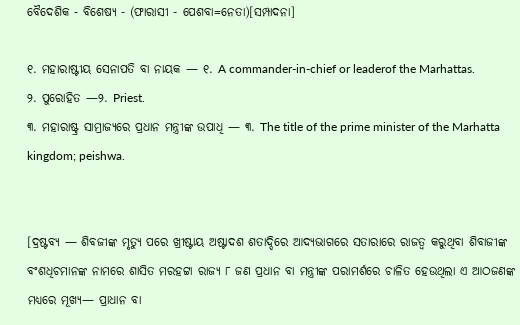ବୈଦେଶିକ - ବିଶେଷ୍ୟ - (ଫାରାସୀ - ପେଶବା=ନେତା)[ସମ୍ପାଦନା]

୧. ମହାରାଷ୍ଟୀୟ ସେନାପତି ବା ନାୟକ — ୧. A commander-in-chief or leaderof the Marhattas.
୨. ପୁରୋହିତ —୨. Priest.
୩. ମହାରାଷ୍ଟ୍ର ସାମ୍ରାଜ୍ୟରେ ପ୍ରଧାନ ମନ୍ତ୍ରୀଙ୍କ ଉପାଧି — ୩. The title of the prime minister of the Marhatta kingdom; peishwa.


[ଦ୍ରଷ୍ଟବ୍ୟ — ଶିବଜୀଙ୍କ ମୃତ୍ୟୁ ପରେ ଖ୍ରୀଷ୍ଟାୟ ଅଷ୍ଟାଦଶ ଶତାଦ୍ଦିରେ ଆଦ୍ୟଭାଗରେ ସତାରାରେ ରାଜତ୍ୱ କରୁଥିବା ଶିବାଜୀଙ୍କ ବଂଶଧିଚମାନଙ୍କ ନାମରେ ଶାସିତ ମରହଟ୍ଟା ରାଜ୍ୟ ୮ ଜଣ ପ୍ରଧାନ ବା ମନ୍ତ୍ରୀଙ୍କ ପରାମର୍ଶରେ ଚାଳିତ ହେଉଥିଲା ଏ ଆଠଜଣଙ୍କ ମଧ୍ୟରେ ମୂଖ୍ୟ— ପ୍ରାଧାନ ବା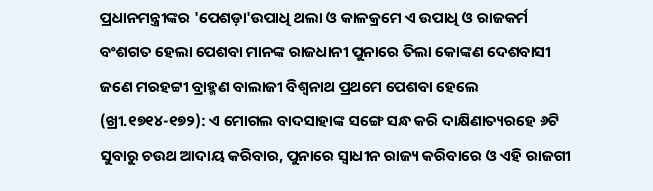ପ୍ରଧାନମନ୍ତ୍ରୀଙ୍କର 'ପେଶଡ଼ା'ଉପାଧି ଥଲା ଓ କାଳକ୍ରମେ ଏ ଉପାଧି ଓ ରାଜକର୍ମ ବଂଶଗତ ହେଲା ପେଶବା ମାନଙ୍କ ରାଜଧାନୀ ପୁନାରେ ତିଲା କୋଙ୍କଣ ଦେଶବାସୀ ଜଣେ ମରହଟ୍ଟୀ ବ୍ରାହ୍ମଣ ବାଲାଜୀ ବିଶ୍ୱନାଥ ପ୍ରଥମେ ପେଶବା ହେଲେ (ଖ୍ରୀ.୧୭୧୪-୧୭୨): ଏ ମୋଗଲ ବାଦସାହାଙ୍କ ସଙ୍ଗେ ସନ୍ଧ କରି ଦାକ୍ଷିଣାତ୍ୟରହେ ୬ଟି ସୁବାରୁ ଚଉଥ ଆଦାୟ କରିବାର, ପୁନାରେ ସ୍ୱାଧୀନ ରାଜ୍ୟ କରିବାରେ ଓ ଏହି ରାଜଗୀ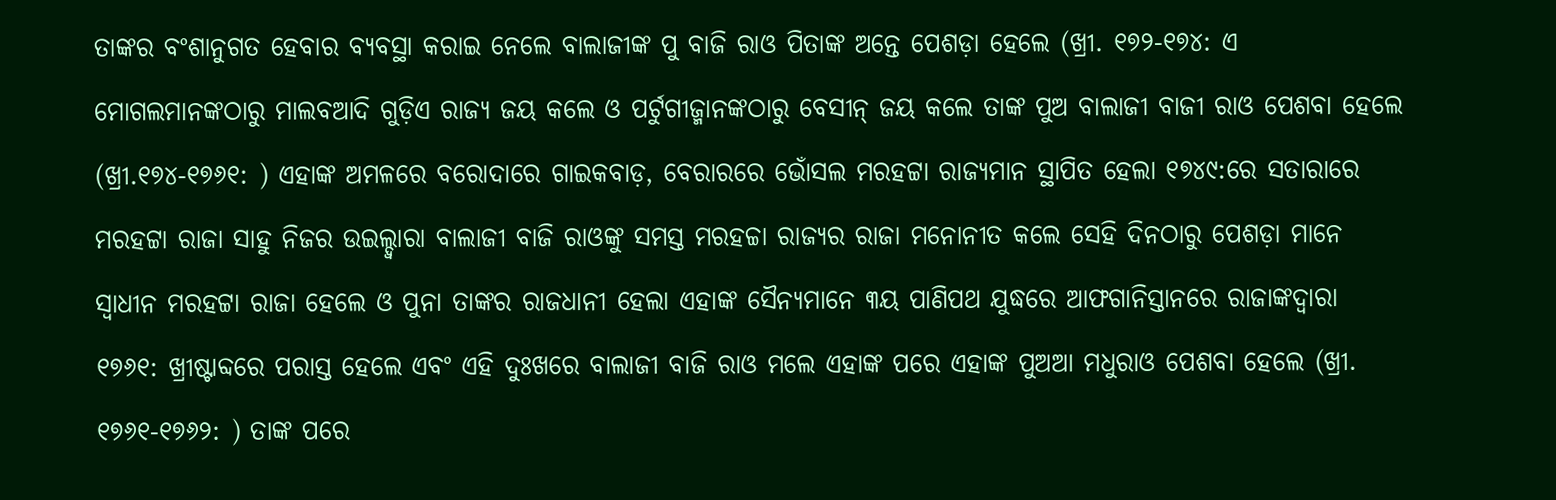ତାଙ୍କର ବଂଶାନୁଗତ ହେବାର ବ୍ୟବସ୍ଥା କରାଇ ନେଲେ ବାଲାଜୀଙ୍କ ପୁ ବାଜି ରାଓ ପିତାଙ୍କ ଅନ୍ତେ ପେଶଡ଼ା ହେଲେ (ଖ୍ରୀ. ୧୭୨-୧୭୪: ଏ ମୋଗଲମାନଙ୍କଠାରୁ ମାଲବଆଦି ଗୁଡ଼ିଏ ରାଜ୍ୟ ଜୟ କଲେ ଓ ପର୍ଟୁଗୀଜ୍ମାନଙ୍କଠାରୁ ବେସୀନ୍ ଜୟ କଲେ ତାଙ୍କ ପୁଅ ବାଲାଜୀ ବାଜୀ ରାଓ ପେଶବା ହେଲେ (ଖ୍ରୀ.୧୭୪-୧୭୬୧: ) ଏହାଙ୍କ ଅମଳରେ ବରୋଦାରେ ଗାଇକବାଡ଼, ବେରାରରେ ଭୋଁସଲ ମରହଟ୍ଟା ରାଜ୍ୟମାନ ସ୍ଥାପିତ ହେଲା ୧୭୪୯:ରେ ସତାରାରେ ମରହଟ୍ଟା ରାଜା ସାହୁ ନିଜର ଉଇଲ୍ଦ୍ୱାରା ବାଲାଜୀ ବାଜି ରାଓଙ୍କୁ ସମସ୍ତ ମରହଚ୍ଚା ରାଜ୍ୟର ରାଜା ମନୋନୀତ କଲେ ସେହି ଦିନଠାରୁ ପେଶଡ଼ା ମାନେ ସ୍ୱାଧୀନ ମରହଟ୍ଟା ରାଜା ହେଲେ ଓ ପୁନା ତାଙ୍କର ରାଜଧାନୀ ହେଲା ଏହାଙ୍କ ସୈନ୍ୟମାନେ ୩ୟ ପାଣିପଥ ଯୁଦ୍ଧରେ ଆଫଗାନିସ୍ତାନରେ ରାଜାଙ୍କଦ୍ୱାରା ୧୭୬୧: ଖ୍ରୀଷ୍ଟାବ୍ଦରେ ପରାସ୍ତ ହେଲେ ଏବଂ ଏହି ଦୁଃଖରେ ବାଲାଜୀ ବାଜି ରାଓ ମଲେ ଏହାଙ୍କ ପରେ ଏହାଙ୍କ ପୁଅଆ ମଧୁରାଓ ପେଶବା ହେଲେ (ଖ୍ରୀ. ୧୭୬୧-୧୭୬୨: ) ତାଙ୍କ ପରେ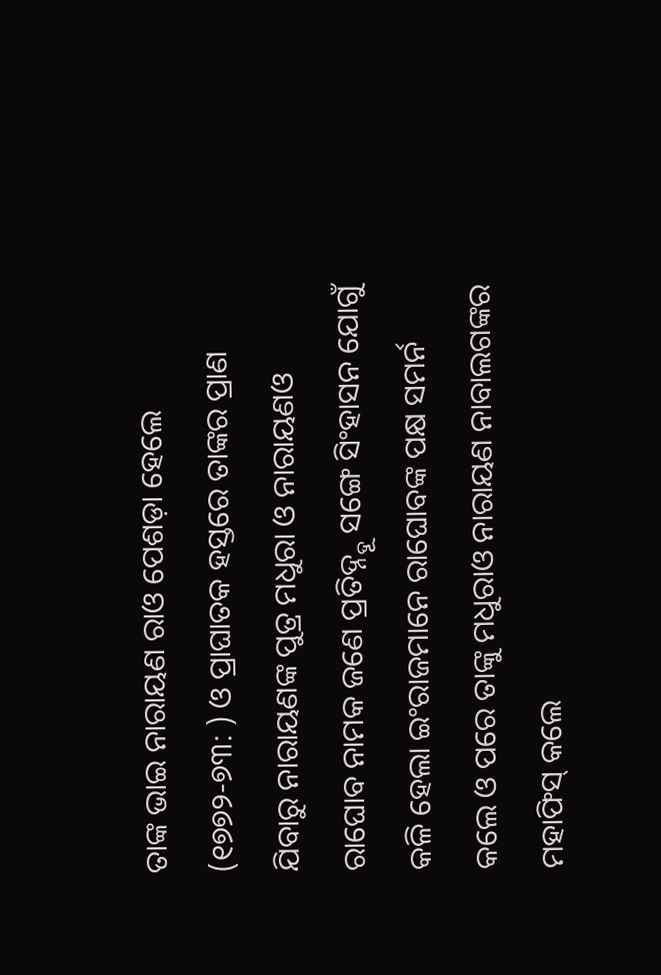ତାଙ୍କ ଭାଇ ନାରାୟଣ ରାଓ ପେଶଡ଼ା ହେଲେ (୧୭୭୨-୭୩: ) ଓ ପ୍ରାଘାତକ ହସ୍ତରେ ତାଙ୍କର ପ୍ରାଣ ଯିବାରୁ ନାରାୟଣଙ୍କ ପୁତ୍ର ମଧୁରା ଓ ନାରାୟଣଓ ରାଘୋବ ନାମକ ଜଣେ ପ୍ରତିଦ୍ନ୍ଦୂ ସଙ୍ଗେ ସିଂହାସନ ଯୋଗୁଁ କଳି ହେଲା ଇଂରାଜମାନେ ରାଘୋବଙ୍କ ପକ୍ଷ ସମର୍ନ କଲେ ଓ ପରେ ତାଙ୍କୁ ମଧୁରାଓ ନାରାୟଣ ନାବାଲଗଙ୍କର ମହାଫିସ୍ କଲେ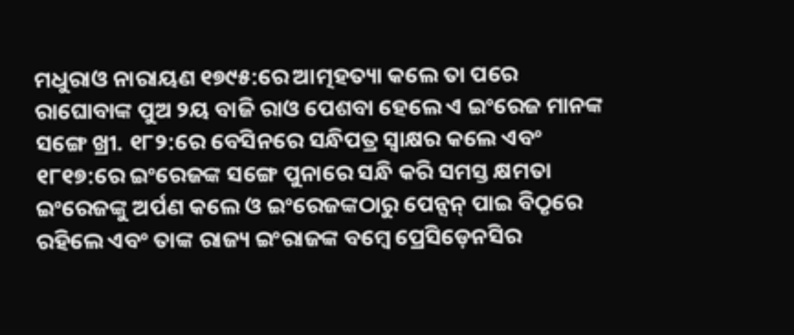ମଧୁରାଓ ନାରାୟଣ ୧୭୯୫:ରେ ଆତ୍ମହତ୍ୟା କଲେ ତା ପରେ ରାଘୋବାଙ୍କ ପୁଅ ୨ୟ ବାଜି ରାଓ ପେଶବା ହେଲେ ଏ ଇଂରେଜ ମାନଙ୍କ ସଙ୍ଗେ ଖ୍ରୀ. ୧୮୨:ରେ ବେସିନରେ ସନ୍ଧିପତ୍ର ସ୍ୱାକ୍ଷର କଲେ ଏବଂ ୧୮୧୭:ରେ ଇଂରେଜଙ୍କ ସଙ୍ଗେ ପୁନାରେ ସନ୍ଧି କରି ସମସ୍ତ କ୍ଷମତା ଇଂରେଜଙ୍କୁ ଅର୍ପଣ କଲେ ଓ ଇଂରେଜଙ୍କଠାରୁ ପେନ୍ସନ୍ ପାଇ ବିଠୃରେ ରହିଲେ ଏବଂ ତାଙ୍କ ରାଜ୍ୟ ଇଂରାଜଙ୍କ ବମ୍ୱେ ପ୍ରେସିଡ଼େନସିର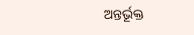ଅନ୍ତର୍ଭୂକ୍ତ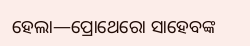ହେଲା—ପ୍ରୋଥେରୋ ସାହେବଙ୍କ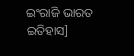ଇଂରାଜି ଭାରତ ଇତିହାସ]